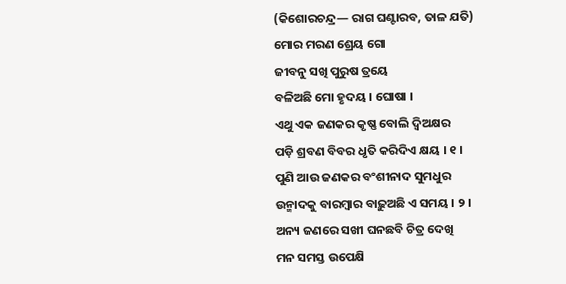(କିଶୋରଚନ୍ଦ୍ର— ରାଗ ଘଣ୍ଟାରବ, ତାଳ ଯତି)
ମୋର ମରଣ ଶ୍ରେୟ ଗୋ
ଜୀବନୁ ସଖି ପୁରୁଷ ତ୍ରୟେ
ବଳିଅଛି ମୋ ହୃଦୟ । ଘୋଷା ।
ଏଥୁ ଏକ ଜଣକର କୃଷ୍ଣ ବୋଲି ଦ୍ୱିଅକ୍ଷର
ପଡ଼ି ଶ୍ରବଣ ବିବର ଧୃତି କରିଦିଏ କ୍ଷୟ । ୧ ।
ପୁଣି ଆଉ ଜଣକର ବଂଶୀନାଦ ସୁମଧୁର
ଉନ୍ମାଦକୁ ବାରମ୍ବାର ବାଢ଼ୁଅଛି ଏ ସମୟ । ୨ ।
ଅନ୍ୟ ଜଣରେ ସଖୀ ଘନଛବି ଚିତ୍ର ଦେଖି
ମନ ସମସ୍ତ ଉପେକ୍ଷି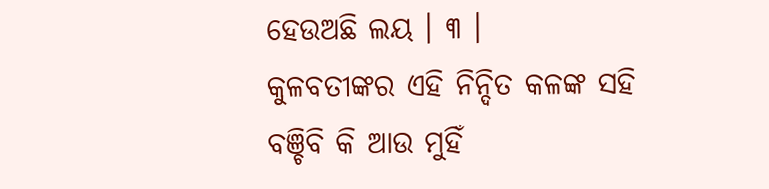ହେଉଅଛି ଲୟ । ୩ ।
କୁଳବତୀଙ୍କର ଏହି ନିନ୍ଦିତ କଳଙ୍କ ସହି
ବଞ୍ଚିବି କି ଆଉ ମୁହିଁ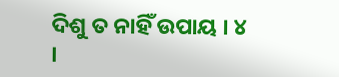ଦିଶୁ ତ ନାହିଁ ଉପାୟ । ୪ ।